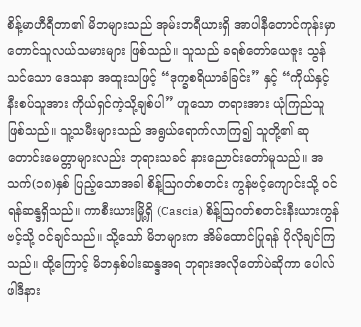စိန့်မာဟီရီတာ၏ မိဘများသည် အုမ်းဘရီယားရှိ အာပါနီတောင်ကုန်းမှာ တောင်သူလယ်သမားများ ဖြစ်သည်။ သူသည် ခရစ်တော်ယေဇူး သွန်သင်သော ဒေသနာ အထူးသဖြင့် “ဒုက္ခစရိယာခံခြင်း” နှင့် “ကိုယ်နှင့်နီးစပ်သူအား ကိုယ်ရှင်ကဲ့သို့ချစ်ပါ” ဟူသော တရားအား ယုံကြည်သူဖြစ်သည်။ သူ့သမီးများသည် အရွယ်ရောက်လာကြ၍ သူတို့၏ ဆုတောင်းမေတ္တာများလည်း ဘုရားသခင် နားညောင်းတော်မူသည်။ အသက်(၁၈)နှစ် ပြည့်သောအခါ စိန့်ဩဂတ်စတင်း ကွန်ဗင့်ကျောင်းသို့ ဝင်ရန်ဆန္ဒရှိသည်။ ကာစီးယားမြို့ရှိ (Cascia) စိန့်ဩဂတ်စတင်းနီးယားကွန်ဗင့်သို့ ဝင်ချင်သည်။ သို့သော် မိဘများက အိမ်ထောင်ပြုရန် ပိုလိုချင်ကြသည်။ ထို့ကြောင့် မိဘနှစ်ပါးဆန္ဒအရ ဘုရားအလိုတော်ပဲဆိုကာ ပေါလ်ဖါဒီနား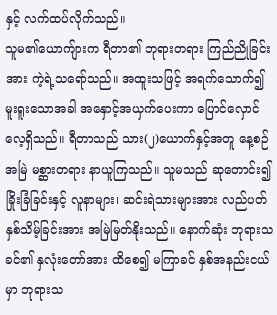နှင့် လက်ထပ်လိုက်သည်။
သူမ၏ယောကျ်ားက ရီတာ၏ ဘုရားတရား ကြည်ညိုခြင်းအား ကဲ့ရဲ့သရော်သည်။ အထူးသဖြင့် အရက်သောက်၍ မူးရူးသောအခါ အနှောင့်အယှက်ပေးကာ ပြောင်လှောင်လေ့ရှိသည်။ ရီတာသည် သား(၂)ယောက်နှင့်အတူ နေ့စဉ်အမြဲ မစ္ဆားတရား နာယူကြသည်။ သူမသည် ဆုတောင်း၍ ခြိုးခြံခြင်းနှင့် လူနာများ၊ ဆင်းရဲသားများအား လည်ပတ်နှစ်သိမ့်ခြင်းအား အမြဲမြတ်နိုးသည်။ နောက်ဆုံး ဘုရားသခင်၏ နှလုံးတော်အား ထိစေ၍ မကြာခင် နှစ်အနည်းငယ်မှာ ဘုရားသ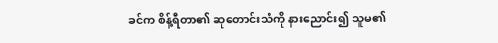ခင်က စိန့်ရီတာ၏ ဆုတောင်းသံကို နားညောင်း၍ သူမ၏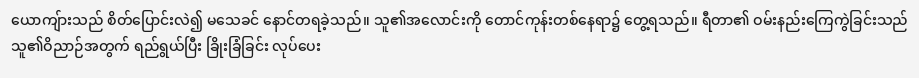ယောကျ်ားသည် စိတ်ပြောင်းလဲ၍ မသေခင် နောင်တရခဲ့သည်။ သူ၏အလောင်းကို တောင်ကုန်းတစ်နေရာ၌ တွေ့ရသည်။ ရီတာ၏ ဝမ်းနည်းကြေကွဲခြင်းသည် သူ၏ဝိညာဉ်အတွက် ရည်ရွယ်ပြီး ခြိုးခြံခြင်း လုပ်ပေး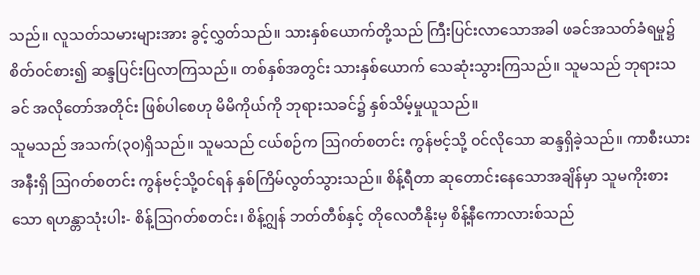သည်။ လူသတ်သမားများအား ခွင့်လွှတ်သည်။ သားနှစ်ယောက်တို့သည် ကြီးပြင်းလာသောအခါ ဖခင်အသတ်ခံရမှု၌ စိတ်ဝင်စား၍ ဆန္ဒပြင်းပြလာကြသည်။ တစ်နှစ်အတွင်း သားနှစ်ယောက် သေဆုံးသွားကြသည်။ သူမသည် ဘုရားသခင် အလိုတော်အတိုင်း ဖြစ်ပါစေဟု မိမိကိုယ်ကို ဘုရားသခင်၌ နှစ်သိမ့်မှုယူသည်။
သူမသည် အသက်(၃၀)ရှိသည်။ သူမသည် ငယ်စဉ်က ဩဂတ်စတင်း ကွန်ဗင့်သို့ ဝင်လိုသော ဆန္ဒရှိခဲ့သည်။ ကာစီးယားအနီးရှိ ဩဂတ်စတင်း ကွန်ဗင့်သို့ဝင်ရန် နှစ်ကြိမ်လွတ်သွားသည်။ စိန့်ရီတာ ဆုတောင်းနေသောအချိန်မှာ သူမကိုးစားသော ရဟန္တာသုံးပါး- စိန့်ဩဂတ်စတင်း၊ စိန့်ဂျွန် ဘတ်တီစ်နှင့် တိုလေတီနိုးမှ စိန့်နီကောလားစ်သည်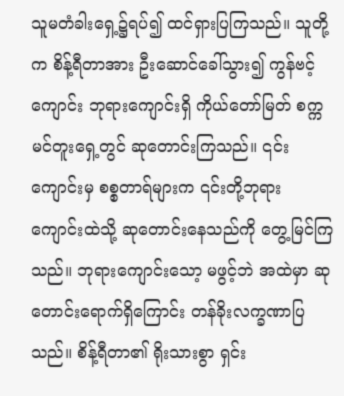သူမတံခါးရှေ့၌ရပ်၍ ထင်ရှားပြကြသည်။ သူတို့က စိန့်ရီတာအား ဦးဆောင်ခေါ်သွား၍ ကွန်ဗင့်ကျောင်း ဘုရားကျောင်းရှိ ကိုယ်တော်မြတ် စက္ကမင်တူးရှေ့တွင် ဆုတောင်းကြသည်။ ၎င်းကျောင်းမှ စစ္စတာရ်များက ၎င်းတို့ဘုရားကျောင်းထဲသို့ ဆုတောင်းနေသည်ကို တွေ့မြင်ကြသည်။ ဘုရားကျောင်းသော့ မဖွင့်ဘဲ အထဲမှာ ဆုတောင်းရောက်ရှိကြောင်း တန်ခိုးလက္ခဏာပြသည်။ စိန့်ရီတာ၏ ရိုးသားစွာ ရှင်း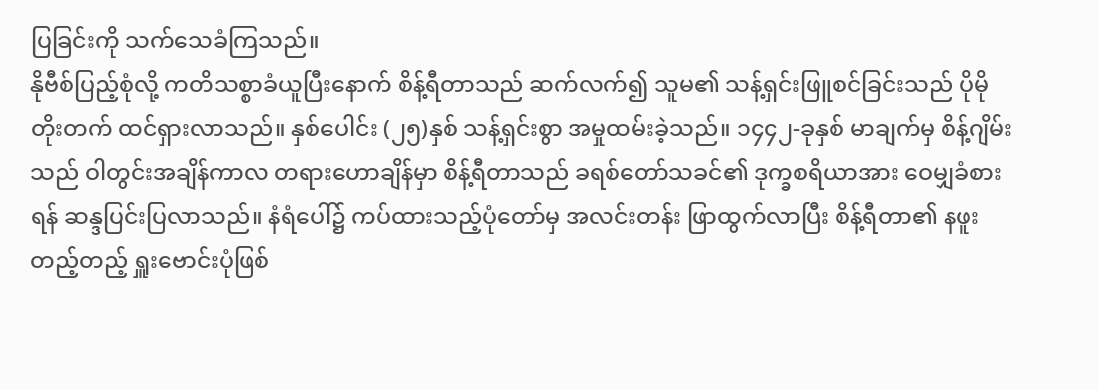ပြခြင်းကို သက်သေခံကြသည်။
နိုဗီစ်ပြည့်စုံလို့ ကတိသစ္စာခံယူပြီးနောက် စိန့်ရီတာသည် ဆက်လက်၍ သူမ၏ သန့်ရှင်းဖြူစင်ခြင်းသည် ပိုမိုတိုးတက် ထင်ရှားလာသည်။ နှစ်ပေါင်း (၂၅)နှစ် သန့်ရှင်းစွာ အမှုထမ်းခဲ့သည်။ ၁၄၄၂-ခုနှစ် မာချက်မှ စိန့်ဂျိမ်းသည် ဝါတွင်းအချိန်ကာလ တရားဟောချိန်မှာ စိန့်ရီတာသည် ခရစ်တော်သခင်၏ ဒုက္ခစရိယာအား ဝေမျှခံစားရန် ဆန္ဒပြင်းပြလာသည်။ နံရံပေါ်၌ ကပ်ထားသည့်ပုံတော်မှ အလင်းတန်း ဖြာထွက်လာပြီး စိန့်ရီတာ၏ နဖူးတည့်တည့် ရှူးဗောင်းပုံဖြစ်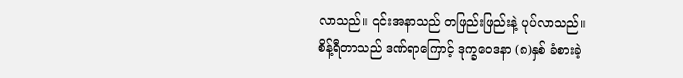လာသည်။ ၎င်းအနာသည် တဖြည်းဖြည်းနဲ့ ပုပ်လာသည်။ စိန့်ရီတာသည် ဒဏ်ရာကြောင့် ဒုက္ခဝေဒနာ (၈)နှစ် ခံစားခဲ့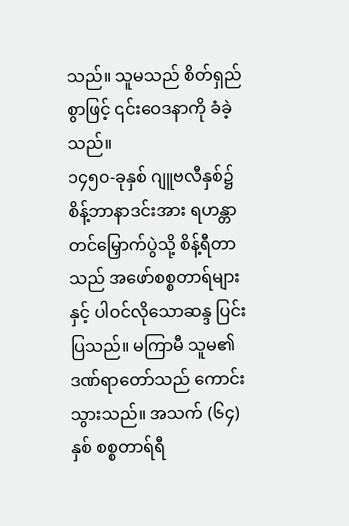သည်။ သူမသည် စိတ်ရှည်စွာဖြင့် ၎င်းဝေဒနာကို ခံခဲ့သည်။
၁၄၅၀-ခုနှစ် ဂျူဗလီနှစ်၌ စိန့်ဘာနာဒင်းအား ရဟန္တာတင်မြှောက်ပွဲသို့ စိန့်ရီတာသည် အဖော်စစ္စတာရ်များနှင့် ပါဝင်လိုသောဆန္ဒ ပြင်းပြသည်။ မကြာမီ သူမ၏ဒဏ်ရာတော်သည် ကောင်းသွားသည်။ အသက် (၆၄)နှစ် စစ္စတာရ်ရီ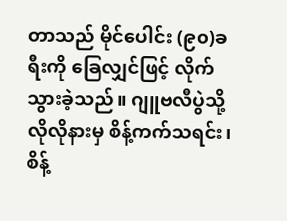တာသည် မိုင်ပေါင်း (၉၀)ခရီးကို ခြေလျှင်ဖြင့် လိုက်သွားခဲ့သည်။ ဂျူဗလီပွဲသို့ လိုလိုနားမှ စိန့်ကက်သရင်း၊ စိန့်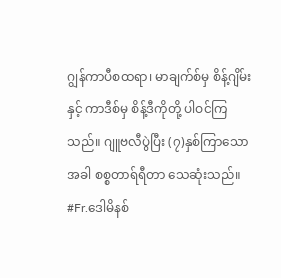ဂျွန်ကာပီစထရာ၊ မာချက်စ်မှ စိန့်ဂျိမ်းနှင့် ကာဒီစ်မှ စိန့်ဒီကိုတို့ ပါဝင်ကြသည်။ ဂျူဗလီပွဲပြီး (၇)နှစ်ကြာသောအခါ စစ္စတာရ်ရီတာ သေဆုံးသည်။
#Fr.ဒေါမိနစ်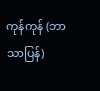ကုန်ကုန် (ဘာသာပြန်)